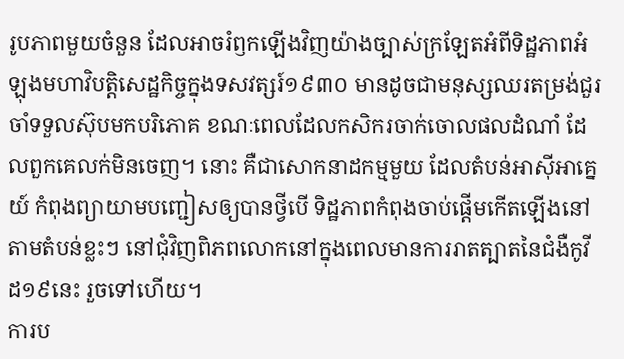រូបភាពមួយចំនួន ដែលអាចរំឭកឡើងវិញយ៉ាងច្បាស់ក្រឡែតអំពីទិដ្ឋភាពអំឡុងមហាវិបត្តិសេដ្ឋកិច្ចក្នុងទសវត្សរ៍១៩៣០ មានដូចជាមនុស្សឈរតម្រង់ជួរចាំទទួលស៊ុបមកបរិភោគ ខណៈពេលដែលកសិករចាក់ចោលផលដំណាំ ដែលពួកគេលក់មិនចេញ។ នោះ គឺជាសោកនាដកម្មមួយ ដែលតំបន់អាស៊ីអាគ្នេយ៍ កំពុងព្យាយាមបញ្ជៀសឲ្យបានថ្វីបើ ទិដ្ឋភាពកំពុងចាប់ផ្តើមកើតឡើងនៅតាមតំបន់ខ្លះៗ នៅជុំវិញពិភពលោកនៅក្នុងពេលមានការរាតត្បាតនៃជំងឺកូវីដ១៩នេះ រួចទៅហើយ។
ការប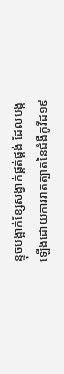ន្ទុចបង្អាក់ខ្សែសង្វាក់ផ្គត់ផ្គង់ ដែលបង្កឡើងដោយការរាតត្បាតនៃជំងឺកូវីដ១៩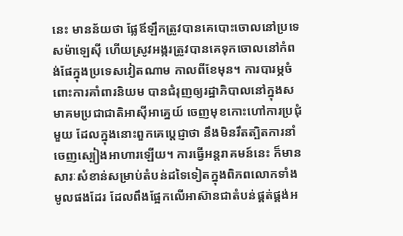នេះ មានន័យថា ផ្លែឪឡឹកត្រូវបានគេបោះចោលនៅប្រទេសម៉ាឡេស៊ី ហើយស្រូវអង្ករត្រូវបានគេទុកចោលនៅកំពង់ផែក្នុងប្រទេសវៀតណាម កាលពីខែមុន។ ការបារម្ភចំពោះការគាំពារនិយម បានជំរុញឲ្យរដ្ឋាភិបាលនៅក្នុងសមាគមប្រជាជាតិអាស៊ីអាគ្នេយ៍ ចេញមុខកោះហៅការប្រជុំមួយ ដែលក្នុងនោះពួកគេប្តេជ្ញាថា នឹងមិនរឹតត្បិតការនាំចេញស្បៀងអាហារឡើយ។ ការធ្វើអន្តរាគមន៍នេះ ក៏មានសារៈសំខាន់សម្រាប់តំបន់ដទៃទៀតក្នុងពិភពលោកទាំងមូលផងដែរ ដែលពឹងផ្អែកលើអាស៊ានជាតំបន់ផ្គត់ផ្គង់អ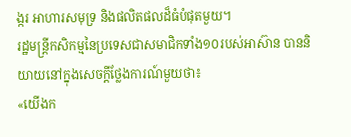ង្ករ អាហារសមុទ្រ និងផលិតផលដ៏ធំបំផុតមួយ។
រដ្ឋមន្ត្រីកសិកម្មនៃប្រទេសជាសមាជិកទាំង១០របស់អាស៊ាន បាននិយាយនៅក្នុងសេចក្តីថ្លែងការណ៍មួយថា៖
«យើងក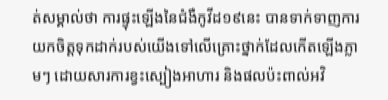ត់សម្គាល់ថា ការផ្ទុះឡើងនៃជំងឺកូវីដ១៩នេះ បានទាក់ទាញការយកចិត្តទុកដាក់របស់យើងទៅលើគ្រោះថ្នាក់ដែលកើតឡើងភ្លាមៗ ដោយសារការខ្វះស្បៀងអាហារ និងផលប៉ះពាល់អវិ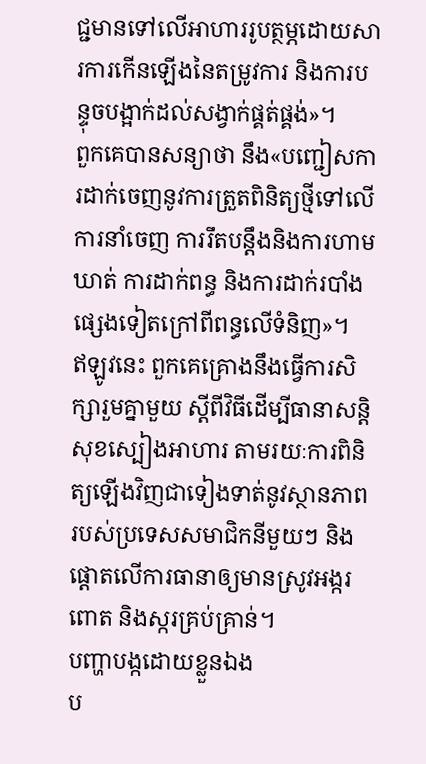ជ្ជមានទៅលើអាហាររូបត្ថម្ភដោយសារការកើនឡើងនៃតម្រូវការ និងការបន្ទុចបង្អាក់ដល់សង្វាក់ផ្គត់ផ្គង់»។
ពួកគេបានសន្យាថា នឹង«បញ្ជៀសការដាក់ចេញនូវការត្រួតពិនិត្យថ្មីទៅលើការនាំចេញ ការរឹតបន្តឹងនិងការហាមឃាត់ ការដាក់ពន្ធ និងការដាក់របាំងផ្សេងទៀតក្រៅពីពន្ធលើទំនិញ»។
ឥឡូវនេះ ពួកគេគ្រោងនឹងធ្វើការសិក្សារួមគ្នាមួយ ស្តីពីវិធីដើម្បីធានាសន្តិសុខស្បៀងអាហារ តាមរយៈការពិនិត្យឡើងវិញជាទៀងទាត់នូវស្ថានភាពរបស់ប្រទេសសមាជិកនីមួយៗ និងផ្តោតលើការធានាឲ្យមានស្រូវអង្ករ ពោត និងស្ករគ្រប់គ្រាន់។
បញ្ហាបង្កដោយខ្លួនឯង
ប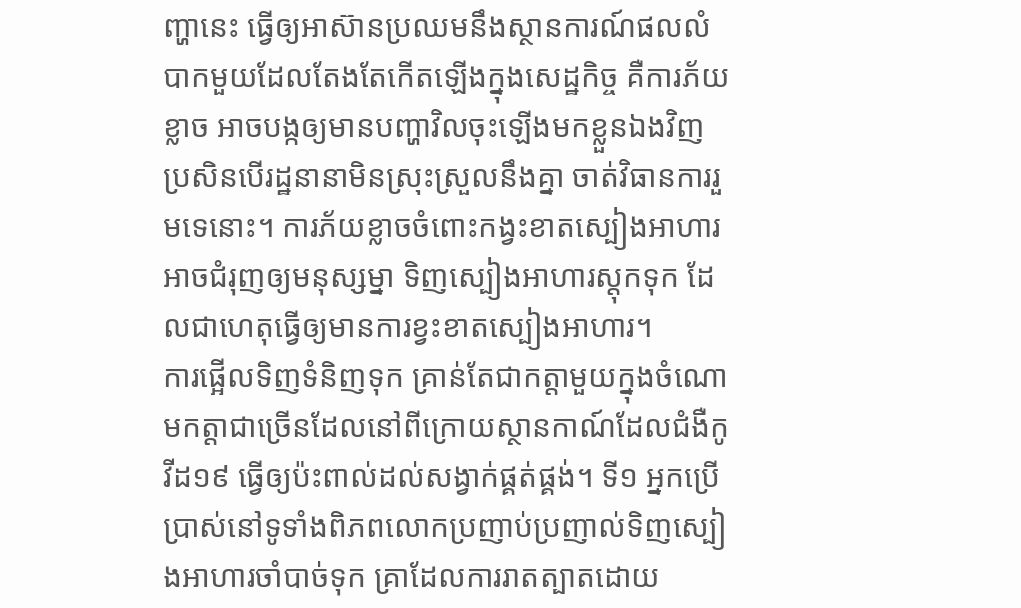ញ្ហានេះ ធ្វើឲ្យអាស៊ានប្រឈមនឹងស្ថានការណ៍ផលលំបាកមួយដែលតែងតែកើតឡើងក្នុងសេដ្ឋកិច្ច គឺការភ័យខ្លាច អាចបង្កឲ្យមានបញ្ហាវិលចុះឡើងមកខ្លួនឯងវិញ ប្រសិនបើរដ្ឋនានាមិនស្រុះស្រួលនឹងគ្នា ចាត់វិធានការរួមទេនោះ។ ការភ័យខ្លាចចំពោះកង្វះខាតស្បៀងអាហារអាចជំរុញឲ្យមនុស្សម្នា ទិញស្បៀងអាហារស្តុកទុក ដែលជាហេតុធ្វើឲ្យមានការខ្វះខាតស្បៀងអាហារ។
ការផ្អើលទិញទំនិញទុក គ្រាន់តែជាកត្តាមួយក្នុងចំណោមកត្តាជាច្រើនដែលនៅពីក្រោយស្ថានកាណ៍ដែលជំងឺកូវីដ១៩ ធ្វើឲ្យប៉ះពាល់ដល់សង្វាក់ផ្គត់ផ្គង់។ ទី១ អ្នកប្រើប្រាស់នៅទូទាំងពិភពលោកប្រញាប់ប្រញាល់ទិញស្បៀងអាហារចាំបាច់ទុក គ្រាដែលការរាតត្បាតដោយ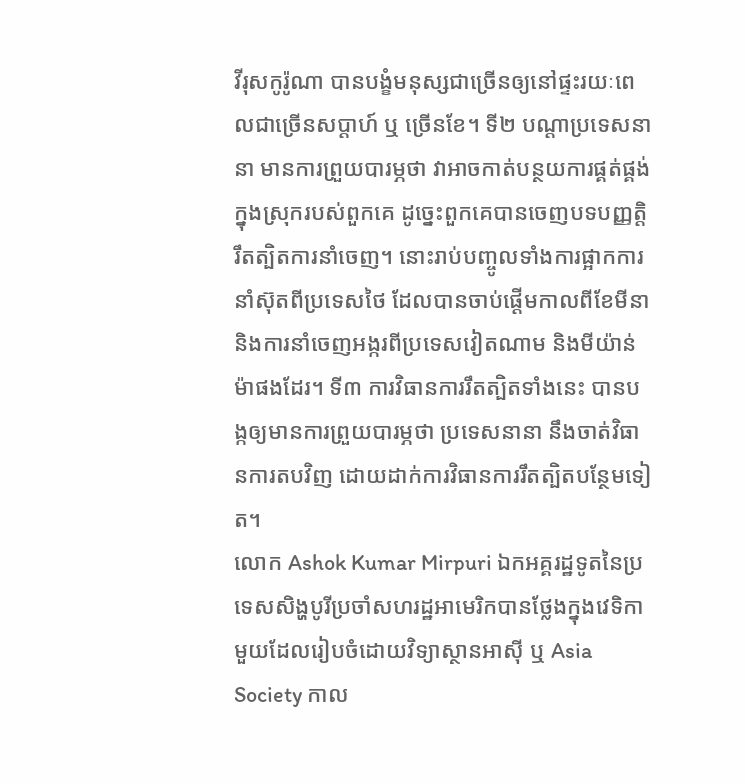វីរុសកូរ៉ូណា បានបង្ខំមនុស្សជាច្រើនឲ្យនៅផ្ទះរយៈពេលជាច្រើនសប្តាហ៍ ឬ ច្រើនខែ។ ទី២ បណ្តាប្រទេសនានា មានការព្រួយបារម្ភថា វាអាចកាត់បន្ថយការផ្គត់ផ្គង់ក្នុងស្រុករបស់ពួកគេ ដូច្នេះពួកគេបានចេញបទបញ្ញត្តិរឹតត្បិតការនាំចេញ។ នោះរាប់បញ្ចូលទាំងការផ្អាកការនាំស៊ុតពីប្រទេសថៃ ដែលបានចាប់ផ្តើមកាលពីខែមីនា និងការនាំចេញអង្ករពីប្រទេសវៀតណាម និងមីយ៉ាន់ម៉ាផងដែរ។ ទី៣ ការវិធានការរឹតត្បិតទាំងនេះ បានបង្កឲ្យមានការព្រួយបារម្ភថា ប្រទេសនានា នឹងចាត់វិធានការតបវិញ ដោយដាក់ការវិធានការរឹតត្បិតបន្ថែមទៀត។
លោក Ashok Kumar Mirpuri ឯកអគ្គរដ្ឋទូតនៃប្រទេសសិង្ហបូរីប្រចាំសហរដ្ឋអាមេរិកបានថ្លែងក្នុងវេទិកាមួយដែលរៀបចំដោយវិទ្យាស្ថានអាស៊ី ឬ Asia Society កាល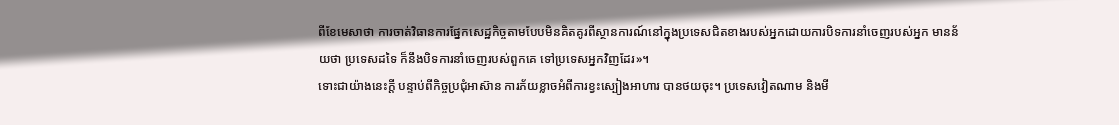ពីខែមេសាថា ការចាត់វិធានការផ្នែកសេដ្ឋកិច្ចតាមបែបមិនគិតគូរពីស្ថានការណ៍នៅក្នុងប្រទេសជិតខាងរបស់អ្នកដោយការបិទការនាំចេញរបស់អ្នក មានន័យថា ប្រទេសដទៃ ក៏នឹងបិទការនាំចេញរបស់ពួកគេ ទៅប្រទេសអ្នកវិញដែរ»។
ទោះជាយ៉ាងនេះក្តី បន្ទាប់ពីកិច្ចប្រជុំអាស៊ាន ការភ័យខ្លាចអំពីការខ្វះស្បៀងអាហារ បានថយចុះ។ ប្រទេសវៀតណាម និងមី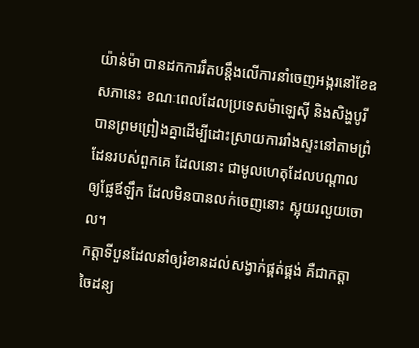យ៉ាន់ម៉ា បានដកការរឹតបន្តឹងលើការនាំចេញអង្ករនៅខែឧសភានេះ ខណៈពេលដែលប្រទេសម៉ាឡេស៊ី និងសិង្ហបូរី បានព្រមព្រៀងគ្នាដើម្បីដោះស្រាយការរាំងស្ទះនៅតាមព្រំដែនរបស់ពួកគេ ដែលនោះ ជាមូលហេតុដែលបណ្តាលឲ្យផ្លែឪឡឹក ដែលមិនបានលក់ចេញនោះ ស្អុយរលួយចោល។
កត្តាទីបួនដែលនាំឲ្យរំខានដល់សង្វាក់ផ្គត់ផ្គង់ គឺជាកត្តាចៃដន្យ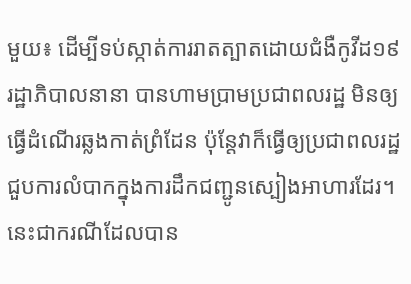មួយ៖ ដើម្បីទប់ស្កាត់ការរាតត្បាតដោយជំងឺកូវីដ១៩ រដ្ឋាភិបាលនានា បានហាមប្រាមប្រជាពលរដ្ឋ មិនឲ្យធ្វើដំណើរឆ្លងកាត់ព្រំដែន ប៉ុន្តែវាក៏ធ្វើឲ្យប្រជាពលរដ្ឋជួបការលំបាកក្នុងការដឹកជញ្ជូនស្បៀងអាហារដែរ។ នេះជាករណីដែលបាន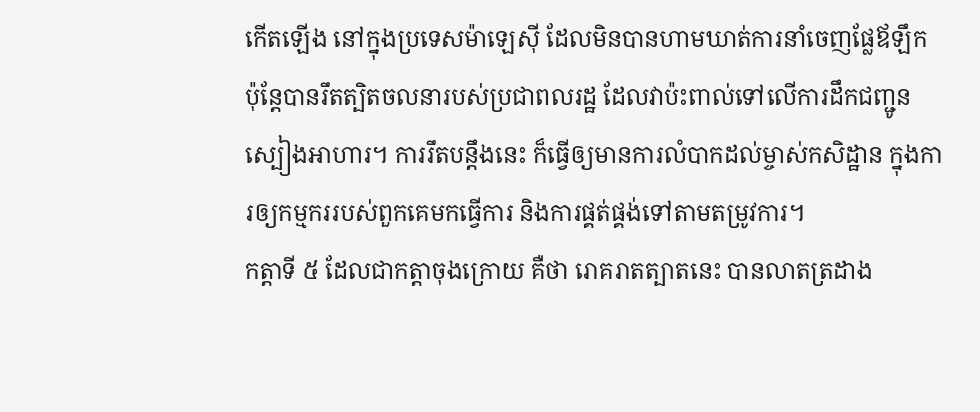កើតឡើង នៅក្នុងប្រទេសម៉ាឡេស៊ី ដែលមិនបានហាមឃាត់ការនាំចេញផ្លែឪឡឹក ប៉ុន្តែបានរឹតត្បិតចលនារបស់ប្រជាពលរដ្ឋ ដែលវាប៉ះពាល់ទៅលើការដឹកជញ្ជូនស្បៀងអាហារ។ ការរឹតបន្តឹងនេះ ក៏ធ្វើឲ្យមានការលំបាកដល់ម្ចាស់កសិដ្ឋាន ក្នុងការឲ្យកម្មកររបស់ពួកគេមកធ្វើការ និងការផ្គត់ផ្គង់ទៅតាមតម្រូវការ។
កត្តាទី ៥ ដែលជាកត្តាចុងក្រោយ គឺថា រោគរាតត្បាតនេះ បានលាតត្រដាង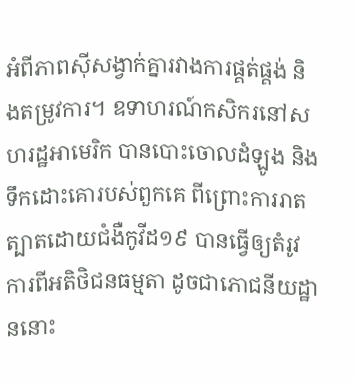អំពីភាពស៊ីសង្វាក់គ្នារវាងការផ្គត់ផ្គង់ និងតម្រូវការ។ ឧទាហរណ៍កសិករនៅសហរដ្ឋអាមេរិក បានបោះចោលដំឡូង និងទឹកដោះគោរបស់ពួកគេ ពីព្រោះការរាតត្បាតដោយជំងឺកូវីដ១៩ បានធ្វើឲ្យតំរូវការពីអតិថិជនធម្មតា ដូចជាភោជនីយដ្ឋាននោះ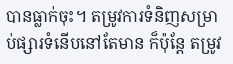បានធ្លាក់ចុះ។ តម្រូវការទំនិញសម្រាប់ផ្សារទំនើបនៅតែមាន ក៏ប៉ុន្តែ តម្រូវ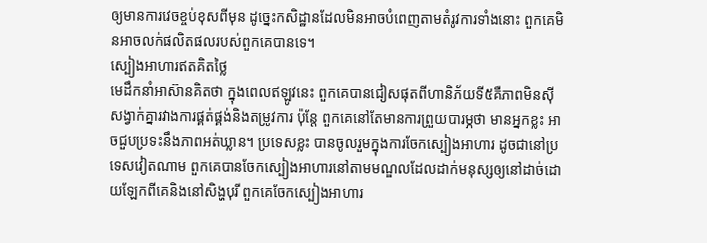ឲ្យមានការវេចខ្ចប់ខុសពីមុន ដូច្នេះកសិដ្ឋានដែលមិនអាចបំពេញតាមតំរូវការទាំងនោះ ពួកគេមិនអាចលក់ផលិតផលរបស់ពួកគេបានទេ។
ស្បៀងអាហារឥតគិតថ្លៃ
មេដឹកនាំអាស៊ានគិតថា ក្នុងពេលឥឡូវនេះ ពួកគេបានជៀសផុតពីហានិភ័យទី៥គឺភាពមិនស៊ីសង្វាក់គ្នារវាងការផ្គត់ផ្គង់និងតម្រូវការ ប៉ុន្តែ ពួកគេនៅតែមានការព្រួយបារម្ភថា មានអ្នកខ្លះ អាចជួបប្រទះនឹងភាពអត់ឃ្លាន។ ប្រទេសខ្លះ បានចូលរួមក្នុងការចែកស្បៀងអាហារ ដូចជានៅប្រទេសវៀតណាម ពួកគេបានចែកស្បៀងអាហារនៅតាមមណ្ឌលដែលដាក់មនុស្សឲ្យនៅដាច់ដោយឡែកពីគេនិងនៅសិង្ហបុរី ពួកគេចែកស្បៀងអាហារ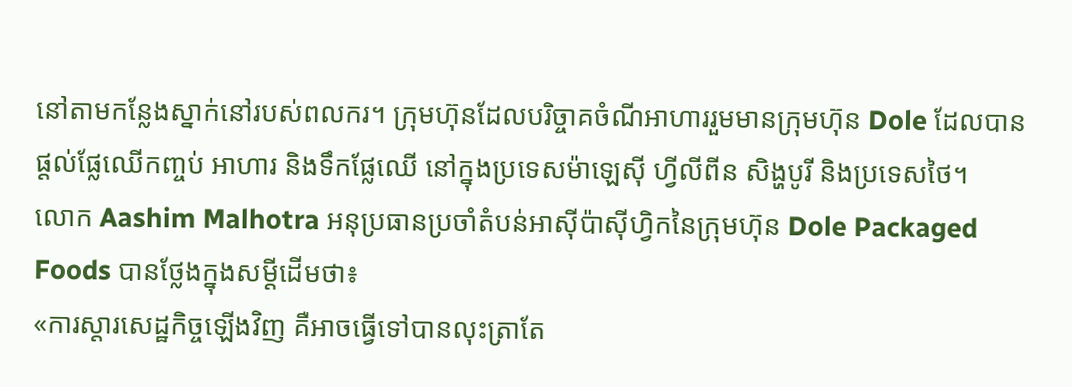នៅតាមកន្លែងស្នាក់នៅរបស់ពលករ។ ក្រុមហ៊ុនដែលបរិច្ចាគចំណីអាហាររួមមានក្រុមហ៊ុន Dole ដែលបានផ្តល់ផ្លែឈើកញ្ចប់ អាហារ និងទឹកផ្លែឈើ នៅក្នុងប្រទេសម៉ាឡេស៊ី ហ្វីលីពីន សិង្ហបូរី និងប្រទេសថៃ។
លោក Aashim Malhotra អនុប្រធានប្រចាំតំបន់អាស៊ីប៉ាស៊ីហ្វិកនៃក្រុមហ៊ុន Dole Packaged Foods បានថ្លែងក្នុងសម្តីដើមថា៖
«ការស្តារសេដ្ឋកិច្ចឡើងវិញ គឺអាចធ្វើទៅបានលុះត្រាតែ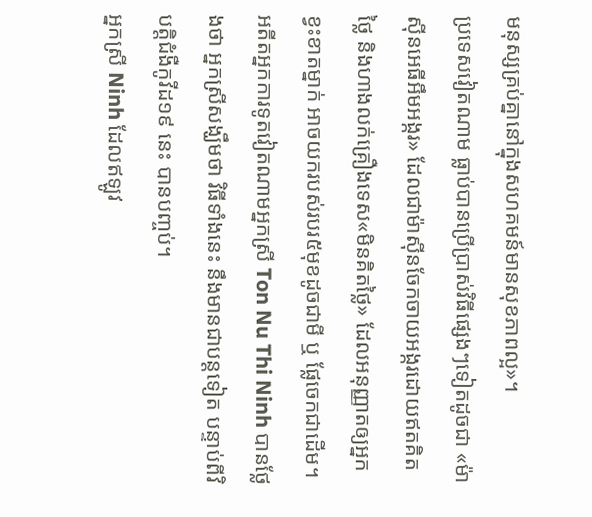មនុស្សគ្រប់គ្នានៅក្នុងសហគមន៍មានសុខភាពល្អ»។
ប្រទេសវៀតណាម ធ្លាប់បានប្រើប្រាស់វិធីផ្សេងៗទៀតដូចជា «ម៉ាស៊ីនអេធីអឹមអង្ករ» ដែលជាម៉ាស៊ីនចែកចាយអង្ករដោយឥតគិតថ្លៃ និងហាងលក់គ្រឿងទេស«មិនគិតថ្លៃ» ដែលអនុញ្ញាតឲ្យអ្នកខ្វះខាតម្នាក់ អាចយករបស់របរ៥មុខដូចជាមី ឬ ផ្លែចេកជាដើម។
អតីតអ្នកការទូតវៀតណាមអ្នកស្រី Ton Nu Thi Ninh បានថ្លែងថា អ្នកស្រីសង្ឃឹមថា វិធីទាំងនេះ នឹងមានជាបន្តទៀត បន្ទាប់ពីវិបត្តិជំងឺកូវីដ១៩ នេះ បានបញ្ចប់។
អ្នកស្រី Ninh ដែលឥឡូវ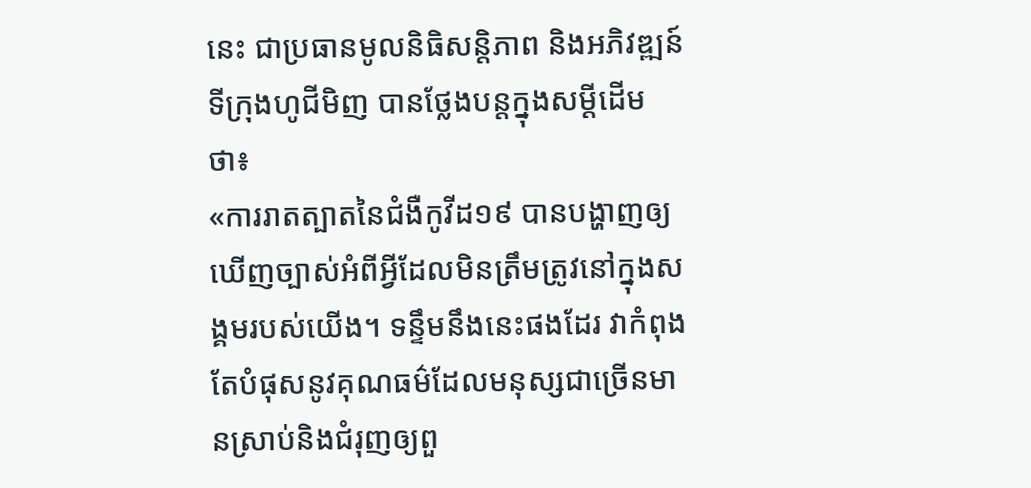នេះ ជាប្រធានមូលនិធិសន្តិភាព និងអភិវឌ្ឍន៍ទីក្រុងហូជីមិញ បានថ្លែងបន្តក្នុងសម្តីដើមថា៖
«ការរាតត្បាតនៃជំងឺកូវីដ១៩ បានបង្ហាញឲ្យឃើញច្បាស់អំពីអ្វីដែលមិនត្រឹមត្រូវនៅក្នុងសង្គមរបស់យើង។ ទន្ទឹមនឹងនេះផងដែរ វាកំពុងតែបំផុសនូវគុណធម៌ដែលមនុស្សជាច្រើនមានស្រាប់និងជំរុញឲ្យពួ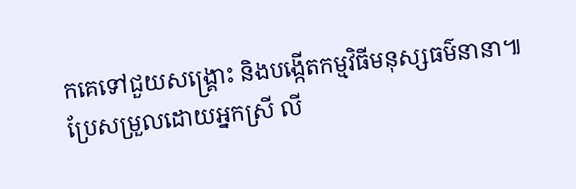កគេទៅជួយសង្គ្រោះ និងបង្កើតកម្មវិធីមនុស្សធម៌នានា៕
ប្រែសម្រួលដោយអ្នកស្រី លី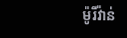ម៉ូរីវ៉ាន់